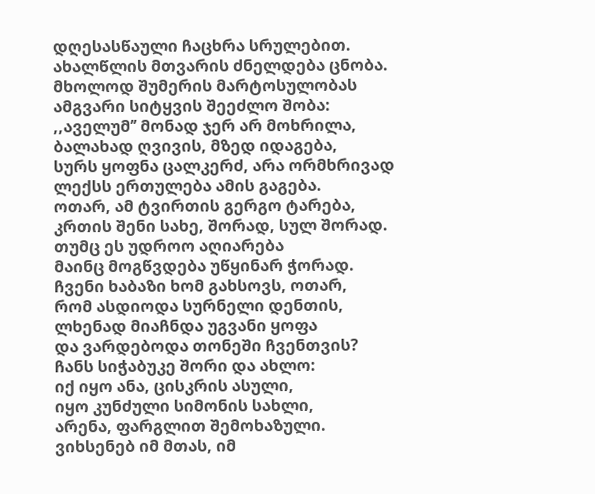დღესასწაული ჩაცხრა სრულებით.
ახალწლის მთვარის ძნელდება ცნობა.
მხოლოდ შუმერის მარტოსულობას
ამგვარი სიტყვის შეეძლო შობა:
,,აველუმ’’ მონად ჯერ არ მოხრილა,
ბალახად ღვივის, მზედ იდაგება,
სურს ყოფნა ცალკერძ, არა ორმხრივად
ლექსს ერთულება ამის გაგება.
ოთარ, ამ ტვირთის გერგო ტარება,
კრთის შენი სახე, შორად, სულ შორად.
თუმც ეს უდროო აღიარება
მაინც მოგწვდება უწყინარ ჭორად.
ჩვენი ხაბაზი ხომ გახსოვს, ოთარ,
რომ ასდიოდა სურნელი დენთის,
ლხენად მიაჩნდა უგვანი ყოფა
და ვარდებოდა თონეში ჩვენთვის?
ჩანს სიჭაბუკე შორი და ახლო:
იქ იყო ანა, ცისკრის ასული,
იყო კუნძული სიმონის სახლი,
არენა, ფარგლით შემოხაზული.
ვიხსენებ იმ მთას, იმ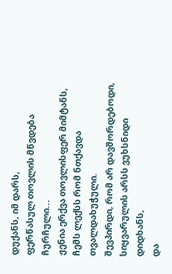დუქანს, იმ დარს,
ფერწასულ თოვლის მწვდება ჩურჩული...
ჟენია ერქვა თოვლისფერ მიმტანს,
ჩემს ლექსს რომ ნთქავდა თვალდახუჭული.
შევპირდი, რომ არ დავშორდებოდი,
სიყვარულის არსს ვუხსნიდი დიდხანს,
და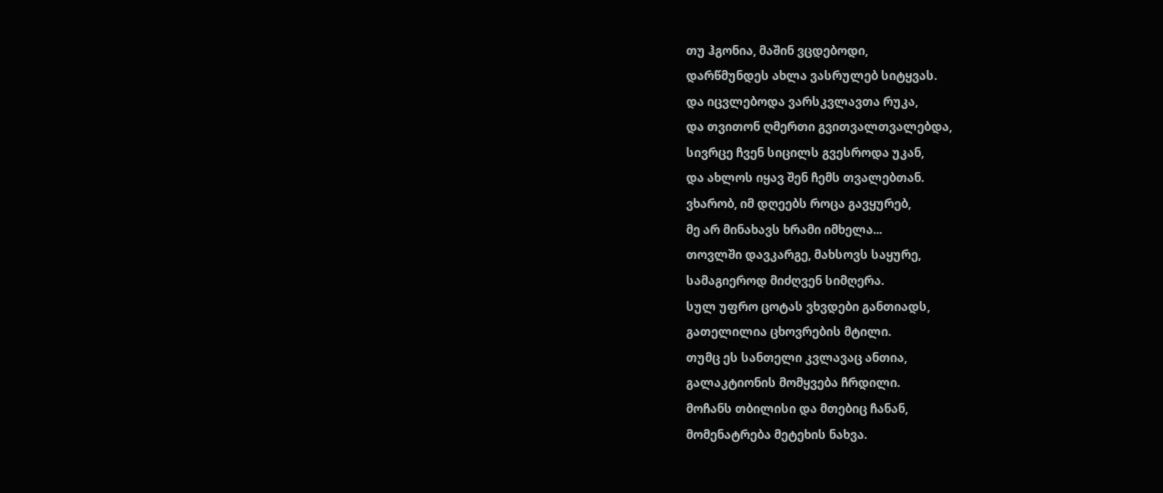თუ ჰგონია, მაშინ ვცდებოდი,
დარწმუნდეს ახლა ვასრულებ სიტყვას.
და იცვლებოდა ვარსკვლავთა რუკა,
და თვითონ ღმერთი გვითვალთვალებდა,
სივრცე ჩვენ სიცილს გვესროდა უკან,
და ახლოს იყავ შენ ჩემს თვალებთან.
ვხარობ, იმ დღეებს როცა გავყურებ,
მე არ მინახავს ხრამი იმხელა...
თოვლში დავკარგე, მახსოვს საყურე,
სამაგიეროდ მიძღვენ სიმღერა.
სულ უფრო ცოტას ვხვდები განთიადს,
გათელილია ცხოვრების მტილი.
თუმც ეს სანთელი კვლავაც ანთია,
გალაკტიონის მომყვება ჩრდილი.
მოჩანს თბილისი და მთებიც ჩანან,
მომენატრება მეტეხის ნახვა.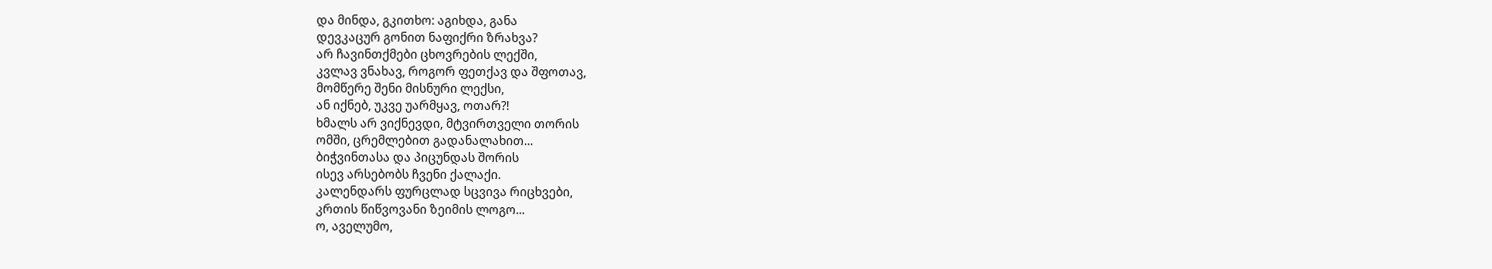და მინდა, გკითხო: აგიხდა, განა
დევკაცურ გონით ნაფიქრი ზრახვა?
არ ჩავინთქმები ცხოვრების ლექში,
კვლავ ვნახავ, როგორ ფეთქავ და შფოთავ,
მომწერე შენი მისნური ლექსი,
ან იქნებ, უკვე უარმყავ, ოთარ?!
ხმალს არ ვიქნევდი, მტვირთველი თორის
ომში, ცრემლებით გადანალახით...
ბიჭვინთასა და პიცუნდას შორის
ისევ არსებობს ჩვენი ქალაქი.
კალენდარს ფურცლად სცვივა რიცხვები,
კრთის წიწვოვანი ზეიმის ლოგო...
ო, აველუმო,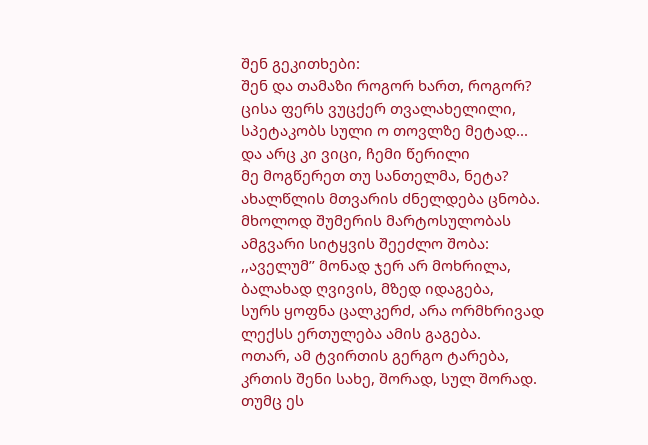შენ გეკითხები:
შენ და თამაზი როგორ ხართ, როგორ?
ცისა ფერს ვუცქერ თვალახელილი,
სპეტაკობს სული ო თოვლზე მეტად...
და არც კი ვიცი, ჩემი წერილი
მე მოგწერეთ თუ სანთელმა, ნეტა?
ახალწლის მთვარის ძნელდება ცნობა.
მხოლოდ შუმერის მარტოსულობას
ამგვარი სიტყვის შეეძლო შობა:
,,აველუმ’’ მონად ჯერ არ მოხრილა,
ბალახად ღვივის, მზედ იდაგება,
სურს ყოფნა ცალკერძ, არა ორმხრივად
ლექსს ერთულება ამის გაგება.
ოთარ, ამ ტვირთის გერგო ტარება,
კრთის შენი სახე, შორად, სულ შორად.
თუმც ეს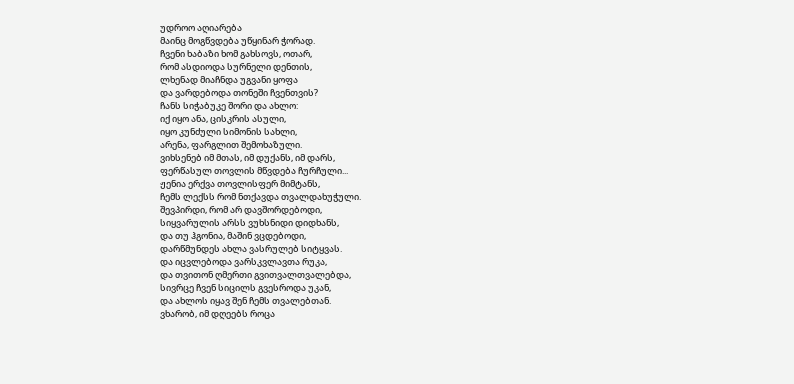უდროო აღიარება
მაინც მოგწვდება უწყინარ ჭორად.
ჩვენი ხაბაზი ხომ გახსოვს, ოთარ,
რომ ასდიოდა სურნელი დენთის,
ლხენად მიაჩნდა უგვანი ყოფა
და ვარდებოდა თონეში ჩვენთვის?
ჩანს სიჭაბუკე შორი და ახლო:
იქ იყო ანა, ცისკრის ასული,
იყო კუნძული სიმონის სახლი,
არენა, ფარგლით შემოხაზული.
ვიხსენებ იმ მთას, იმ დუქანს, იმ დარს,
ფერწასულ თოვლის მწვდება ჩურჩული...
ჟენია ერქვა თოვლისფერ მიმტანს,
ჩემს ლექსს რომ ნთქავდა თვალდახუჭული.
შევპირდი, რომ არ დავშორდებოდი,
სიყვარულის არსს ვუხსნიდი დიდხანს,
და თუ ჰგონია, მაშინ ვცდებოდი,
დარწმუნდეს ახლა ვასრულებ სიტყვას.
და იცვლებოდა ვარსკვლავთა რუკა,
და თვითონ ღმერთი გვითვალთვალებდა,
სივრცე ჩვენ სიცილს გვესროდა უკან,
და ახლოს იყავ შენ ჩემს თვალებთან.
ვხარობ, იმ დღეებს როცა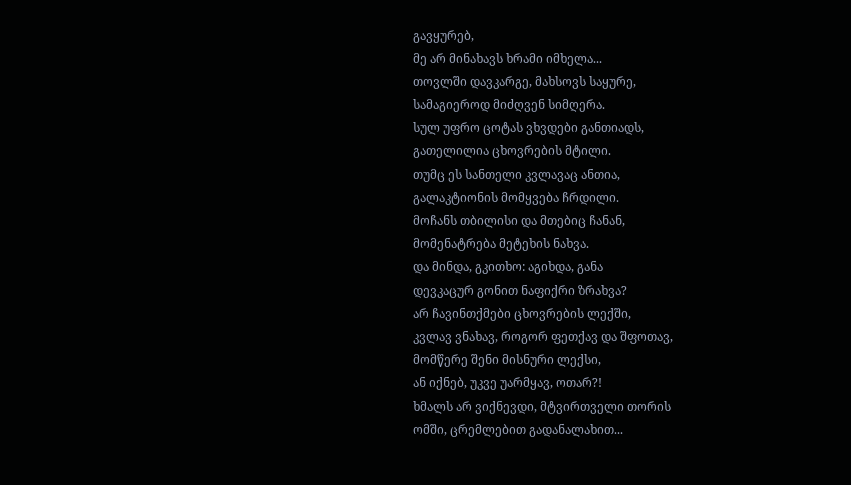გავყურებ,
მე არ მინახავს ხრამი იმხელა...
თოვლში დავკარგე, მახსოვს საყურე,
სამაგიეროდ მიძღვენ სიმღერა.
სულ უფრო ცოტას ვხვდები განთიადს,
გათელილია ცხოვრების მტილი.
თუმც ეს სანთელი კვლავაც ანთია,
გალაკტიონის მომყვება ჩრდილი.
მოჩანს თბილისი და მთებიც ჩანან,
მომენატრება მეტეხის ნახვა.
და მინდა, გკითხო: აგიხდა, განა
დევკაცურ გონით ნაფიქრი ზრახვა?
არ ჩავინთქმები ცხოვრების ლექში,
კვლავ ვნახავ, როგორ ფეთქავ და შფოთავ,
მომწერე შენი მისნური ლექსი,
ან იქნებ, უკვე უარმყავ, ოთარ?!
ხმალს არ ვიქნევდი, მტვირთველი თორის
ომში, ცრემლებით გადანალახით...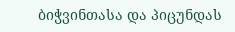ბიჭვინთასა და პიცუნდას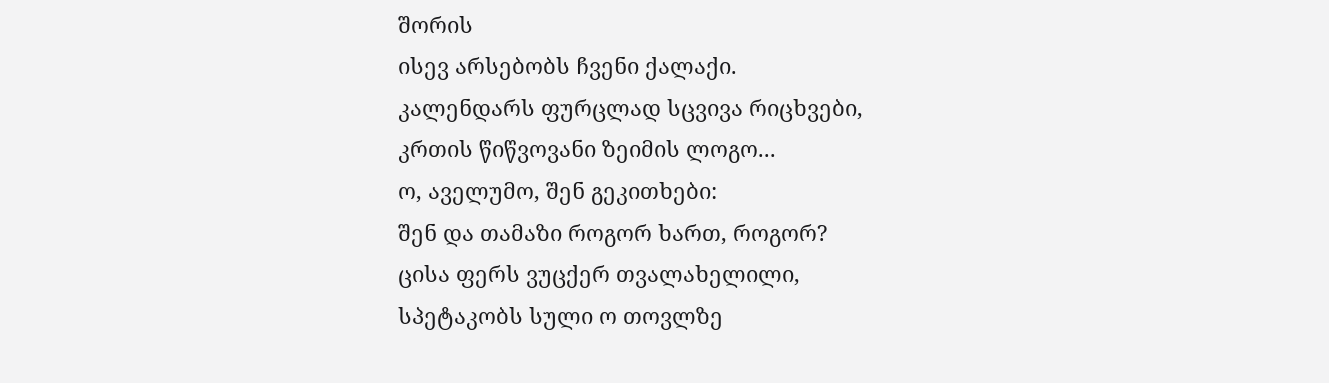შორის
ისევ არსებობს ჩვენი ქალაქი.
კალენდარს ფურცლად სცვივა რიცხვები,
კრთის წიწვოვანი ზეიმის ლოგო...
ო, აველუმო, შენ გეკითხები:
შენ და თამაზი როგორ ხართ, როგორ?
ცისა ფერს ვუცქერ თვალახელილი,
სპეტაკობს სული ო თოვლზე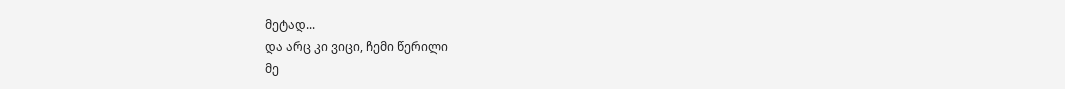მეტად...
და არც კი ვიცი, ჩემი წერილი
მე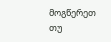მოგწერეთ თუ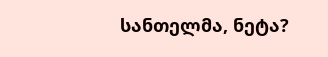სანთელმა, ნეტა?